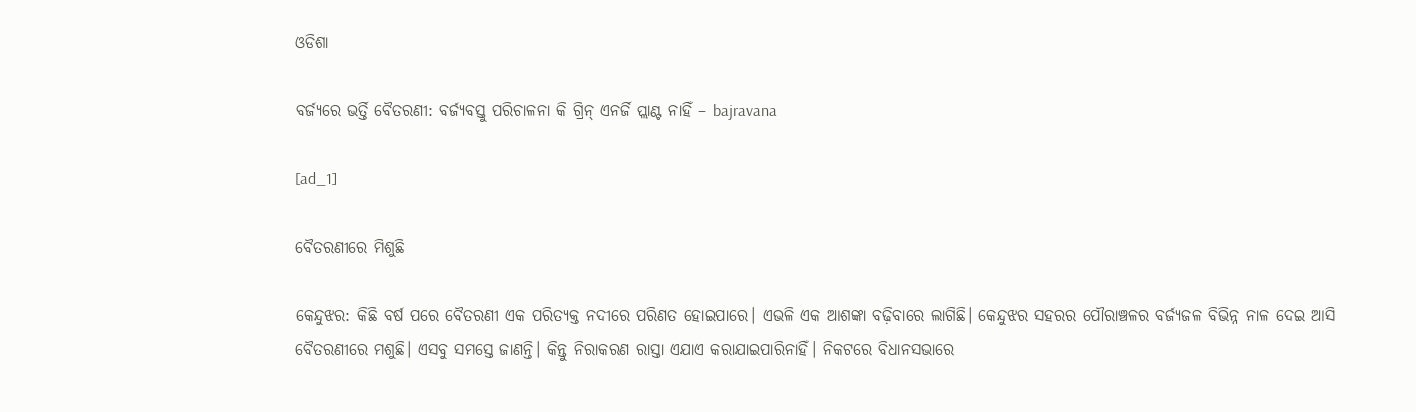ଓଡିଶା

ବର୍ଜ୍ୟରେ ଭର୍ତ୍ତି ବୈତରଣୀ: ବର୍ଜ୍ୟବସ୍ତୁ ପରିଚାଳନା କି ଗ୍ରିନ୍‌ ଏନର୍ଜି ପ୍ଲାଣ୍ଟ ନାହିଁ – bajravana

[ad_1]

ବୈତରଣୀ‌ରେ ମିଶୁଛି

କେନ୍ଦୁଝର: କିଛି ବର୍ଷ ପରେ ବୈତରଣୀ ଏକ ପରିତ୍ୟକ୍ତ ନଦୀରେ ପରିଣତ ହୋଇପାରେ। ଏଭଳି ଏକ ଆଶଙ୍କା ବଢ଼ିବାରେ ଲାଗିଛି। କେନ୍ଦୁଝର ସହରର ପୌରାଞ୍ଚଳର ବର୍ଜ୍ୟଜଳ ବିଭିନ୍ନ ନାଳ ଦେଇ ଆସି ବୈତରଣୀରେ ମଶୁଛି। ଏସବୁ ସମସ୍ତେ ଜାଣନ୍ତି। କିନ୍ତୁ ନିରାକରଣ ରାସ୍ତା ଏଯାଏ କରାଯାଇପାରିନାହିଁ। ନିକଟରେ ବିଧାନସଭାରେ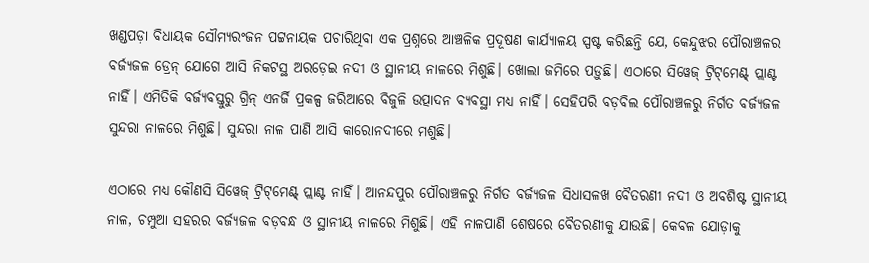ଖଣ୍ଡପଡ଼ା ବିଧାୟକ ସୌମ୍ୟରଂଜନ ପଟ୍ଟନାୟକ ପଚାରିଥିବା ଏକ ପ୍ରଶ୍ନରେ ଆଞ୍ଚଳିକ ପ୍ରଦୂଷଣ କାର୍ଯ୍ୟାଳୟ ସ୍ପଷ୍ଟ କରିଛନ୍ତି ‌ଯେ, କେନ୍ଦୁଝର ପୌରାଞ୍ଚଳର ବର୍ଜ୍ୟଜଳ ଡ୍ରେନ୍‌ ଯୋଗେ ଆସି ନିକଟସ୍ଥ ଅରଡ଼େଇ ନଦୀ ଓ ସ୍ଥାନୀୟ ନାଳରେ ମିଶୁଛି। ଖୋଲା ଜମିରେ ପଡ଼ୁଛି। ଏଠାରେ ସିୱେଜ୍‌ ଟ୍ରିଟ୍‌ମେଣ୍ଟ୍‌ ପ୍ଲାଣ୍ଟ ନାହିଁ। ଏମିତିକି ବର୍ଜ୍ୟବସ୍ତୁରୁ ଗ୍ରିନ୍‌ ଏନର୍ଜି ପ୍ରକଳ୍ପ ଜରିଆରେ ବିଜୁଳି ଉତ୍ପାଦନ ବ୍ୟବସ୍ଥା ମଧ୍ୟ ନାହିଁ। ସେହିପରି ବଡ଼ବିଲ ପୌରାଞ୍ଚଳରୁ ନିର୍ଗତ ବର୍ଜ୍ୟଜଳ ସୁନ୍ଦରା ନାଳରେ ମିଶୁଛି। ସୁନ୍ଦରା ନାଳ ପାଣି ଆସି କାରୋନଦୀରେ ମଶୁଛି।

ଏଠାରେ ମଧ୍ୟ କୌଣସି ସିୱେଜ୍‌ ଟ୍ରିଟ୍‌ମେଣ୍ଟ୍‌ ପ୍ଲାଣ୍ଟ ନାହିଁ। ଆନନ୍ଦପୁର ପୌରାଞ୍ଚଳରୁ ନିର୍ଗତ ବର୍ଜ୍ୟଜଳ ସିଧାସଳଖ ବୈତରଣୀ ନଦୀ ଓ ଅ‌ବଶିଷ୍ଟ ସ୍ଥାନୀୟ ନାଳ‌, ଚମ୍ପୁଆ ସହରର ବର୍ଜ୍ୟଜଳ ବଡ଼ବନ୍ଧ ଓ ସ୍ଥାନୀୟ ନାଳରେ ମିଶୁଛି। ଏହି ନାଳପାଣି ଶେଷରେ ବୈତରଣୀକୁ ଯାଉଛି। କେବଳ ଯୋଡ଼ାକୁ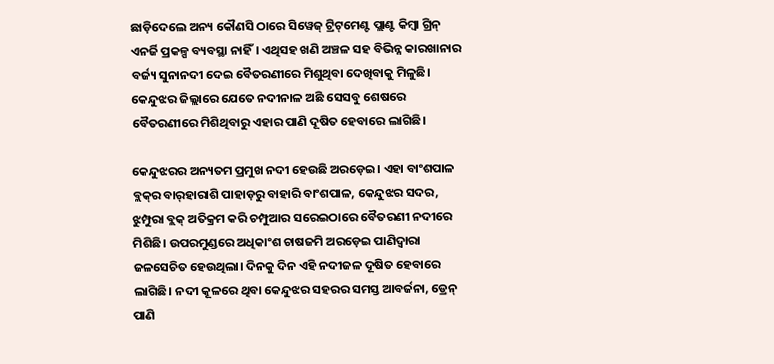ଛାଡ଼ିଦେଲେ ଅନ୍ୟ କୌଣସି ଠାରେ ସିୱେଜ୍‌ ଟ୍ରିଟ୍‌ମେଣ୍ଟ ପ୍ଲାଣ୍ଟ କିମ୍ବା ଗ୍ରିନ୍‌ ଏନର୍ଜି ପ୍ରକଳ୍ପ ବ୍ୟବସ୍ଥା ନାହିଁ। ଏଥିସହ ଖଣି ଅଞ୍ଚଳ ସହ ବିଭିନ୍ନ କାରଖାନାର ବର୍ଜ୍ୟ ସୁନାନଦୀ ଦେଇ ବୈତରଣୀରେ ମିଶୁଥିବା ଦେଖିବାକୁ ମିଳୁଛି। କେନ୍ଦୁଝର ଜିଲ୍ଲାରେ ଯେତେ ନଦୀନାଳ ଅଛି ସେସବୁ ଶେଷରେ ବୈତରଣୀ‌ରେ ମିଶିଥିବାରୁ ‌ଏହାର ପାଣି ଦୂଷିତ ହେବାରେ ଲାଗିଛି।

କେନ୍ଦୁଝରର ଅନ୍ୟତମ ପ୍ରମୁଖ ନଦୀ ହେଉଛି ଅରଡ଼େଇ। ଏହା ବାଂଶପାଳ ବ୍ଲକ୍‌ର ବାର୍‌ହାରାଶି ପାହାଡ଼ରୁ ବାହାରି ବାଂଶପାଳ, କେନ୍ଦୁଝର ସଦର, ଝୁମ୍ପୁରା ବ୍ଲକ୍‌ ଅତିକ୍ରମ କରି ଚମ୍ପୁଆର ସରେଇଠାରେ ବୈତରଣୀ ନଦୀରେ ମିଶିଛି। ଉପରମୁଣ୍ଡରେ ଅଧିକାଂଶ ଚାଷଜମି ଅରଡ଼େଇ ପାଣିଦ୍ବାରା ଜଳସେଚିତ ହେଉଥିଲା। ଦିନକୁ ଦିନ ଏହି ନଦୀଜଳ ଦୂଷିତ ହେବାରେ ଲାଗିଛି। ନଦୀ କୂଳରେ ଥିବା କେନ୍ଦୁଝର ସହରର ସମସ୍ତ ଆବର୍ଜନା, ଡ୍ରେନ୍‌ ପାଣି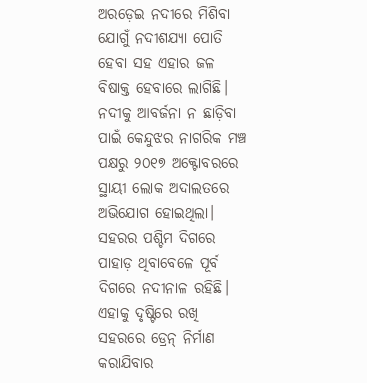ଅରଡ଼େଇ ନଦୀରେ ମିଶିବା ଯୋଗୁଁ ନଦୀଶଯ୍ୟା ପୋତି ହେବା ସହ ଏହାର ଜଳ ବିଷାକ୍ତ ହେବାରେ ଲାଗିଛି। ନଦୀକୁ ଆବର୍ଜନା ନ ଛାଡ଼ିବା ପାଇଁ କେନ୍ଦୁଝର ନାଗରିକ ମଞ୍ଚ ପକ୍ଷରୁ ୨୦୧୭ ଅକ୍ଟୋବରରେ ସ୍ଥାୟୀ ଲୋକ ଅଦାଲତରେ ଅଭିଯୋଗ ହୋଇଥିଲା। ସହରର ପଶ୍ଚିମ ଦିଗରେ ପାହାଡ଼ ଥିବାବେଳେ ପୂର୍ବ ଦିଗରେ ନଦୀନାଳ ରହିଛି। ଏହାକୁ ଦୃଷ୍ଟିରେ ରଖି ସହରରେ ଡ୍ରେନ୍‌ ନିର୍ମାଣ କରାଯିବାର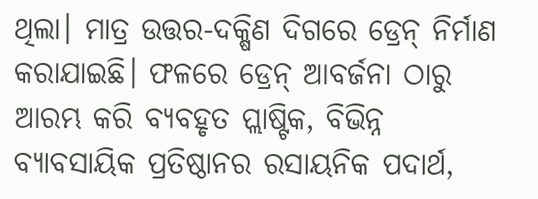ଥିଲା। ମାତ୍ର ଉତ୍ତର-ଦକ୍ଷିଣ ଦିଗରେ ଡ୍ରେନ୍‌ ନିର୍ମାଣ କରାଯାଇଛି। ଫଳରେ ଡ୍ରେନ୍ ଆବର୍ଜନା ଠାରୁ ଆରମ୍ଭ କରି ବ୍ୟବହୃତ ପ୍ଲାଷ୍ଟିକ, ବିଭିନ୍ନ ବ୍ୟାବସାୟିକ ପ୍ରତିଷ୍ଠାନର ରସାୟନିକ ପଦାର୍ଥ,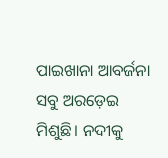ପାଇଖାନା ଆବର୍ଜନା ସବୁ ଅରଡ଼େଇ ମିଶୁଛି। ନଦୀକୁ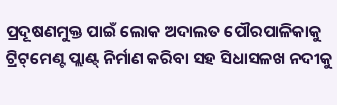ପ୍ରଦୂଷଣମୁକ୍ତ ପାଇଁ ଲୋକ ଅଦାଲତ ପୌରପାଳିକାକୁ ଟ୍ରିଟ୍‌ମେଣ୍ଟ ପ୍ଲାଣ୍ଟ୍‌ ନିର୍ମାଣ କରିବା ସହ ସିଧାସଳଖ ନଦୀକୁ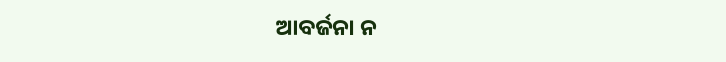ଆବର୍ଜନା ନ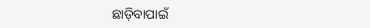ଛାଡ଼ିବାପାଇଁ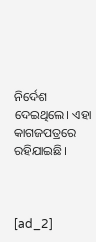ନିର୍ଦେଶ ଦେଇଥିଲେ। ଏହା କାଗଜପତ୍ରରେ ରହିଯାଇଛି।



[ad_2]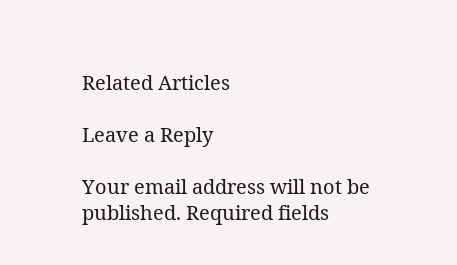Related Articles

Leave a Reply

Your email address will not be published. Required fields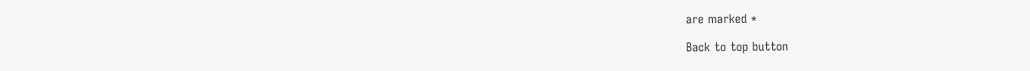are marked *

Back to top button